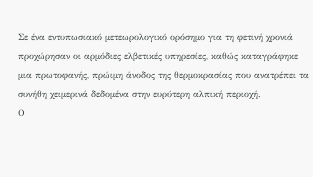Σε ένα εντυπωσιακό μετεωρολογικό ορόσημο για τη φετινή χρονιά προχώρησαν οι αρμόδιες ελβετικές υπηρεσίες, καθώς καταγράφηκε μια πρωτοφανής, πρώιμη άνοδος της θερμοκρασίας που ανατρέπει τα συνήθη χειμερινά δεδομένα στην ευρύτερη αλπική περιοχή.
Ο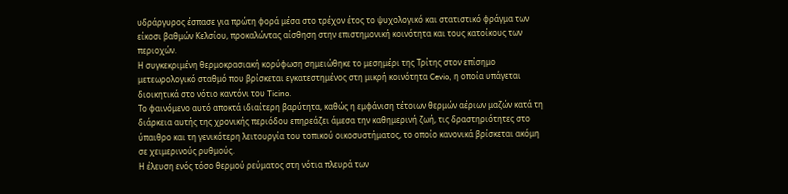υδράργυρος έσπασε για πρώτη φορά μέσα στο τρέχον έτος το ψυχολογικό και στατιστικό φράγμα των είκοσι βαθμών Κελσίου, προκαλώντας αίσθηση στην επιστημονική κοινότητα και τους κατοίκους των περιοχών.
Η συγκεκριμένη θερμοκρασιακή κορύφωση σημειώθηκε το μεσημέρι της Τρίτης στον επίσημο μετεωρολογικό σταθμό που βρίσκεται εγκατεστημένος στη μικρή κοινότητα Cevio, η οποία υπάγεται διοικητικά στο νότιο καντόνι του Ticino.
Το φαινόμενο αυτό αποκτά ιδιαίτερη βαρύτητα, καθώς η εμφάνιση τέτοιων θερμών αέριων μαζών κατά τη διάρκεια αυτής της χρονικής περιόδου επηρεάζει άμεσα την καθημερινή ζωή, τις δραστηριότητες στο ύπαιθρο και τη γενικότερη λειτουργία του τοπικού οικοσυστήματος, το οποίο κανονικά βρίσκεται ακόμη σε χειμερινούς ρυθμούς.
Η έλευση ενός τόσο θερμού ρεύματος στη νότια πλευρά των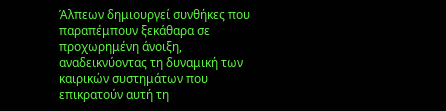Άλπεων δημιουργεί συνθήκες που παραπέμπουν ξεκάθαρα σε προχωρημένη άνοιξη, αναδεικνύοντας τη δυναμική των καιρικών συστημάτων που επικρατούν αυτή τη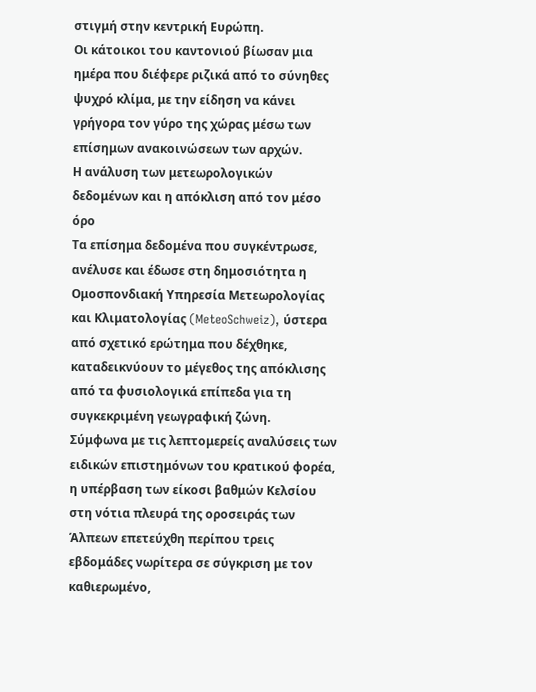στιγμή στην κεντρική Ευρώπη.
Οι κάτοικοι του καντονιού βίωσαν μια ημέρα που διέφερε ριζικά από το σύνηθες ψυχρό κλίμα, με την είδηση να κάνει γρήγορα τον γύρο της χώρας μέσω των επίσημων ανακοινώσεων των αρχών.
Η ανάλυση των μετεωρολογικών δεδομένων και η απόκλιση από τον μέσο όρο
Τα επίσημα δεδομένα που συγκέντρωσε, ανέλυσε και έδωσε στη δημοσιότητα η Ομοσπονδιακή Υπηρεσία Μετεωρολογίας και Κλιματολογίας (MeteoSchweiz), ύστερα από σχετικό ερώτημα που δέχθηκε, καταδεικνύουν το μέγεθος της απόκλισης από τα φυσιολογικά επίπεδα για τη συγκεκριμένη γεωγραφική ζώνη.
Σύμφωνα με τις λεπτομερείς αναλύσεις των ειδικών επιστημόνων του κρατικού φορέα, η υπέρβαση των είκοσι βαθμών Κελσίου στη νότια πλευρά της οροσειράς των Άλπεων επετεύχθη περίπου τρεις εβδομάδες νωρίτερα σε σύγκριση με τον καθιερωμένο,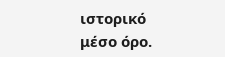ιστορικό μέσο όρο.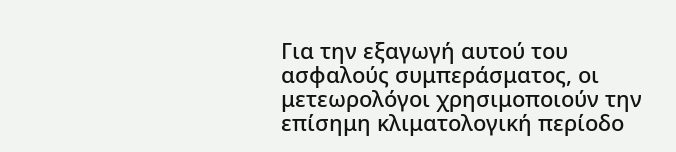Για την εξαγωγή αυτού του ασφαλούς συμπεράσματος, οι μετεωρολόγοι χρησιμοποιούν την επίσημη κλιματολογική περίοδο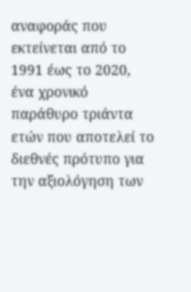αναφοράς που εκτείνεται από το 1991 έως το 2020, ένα χρονικό παράθυρο τριάντα ετών που αποτελεί το διεθνές πρότυπο για την αξιολόγηση των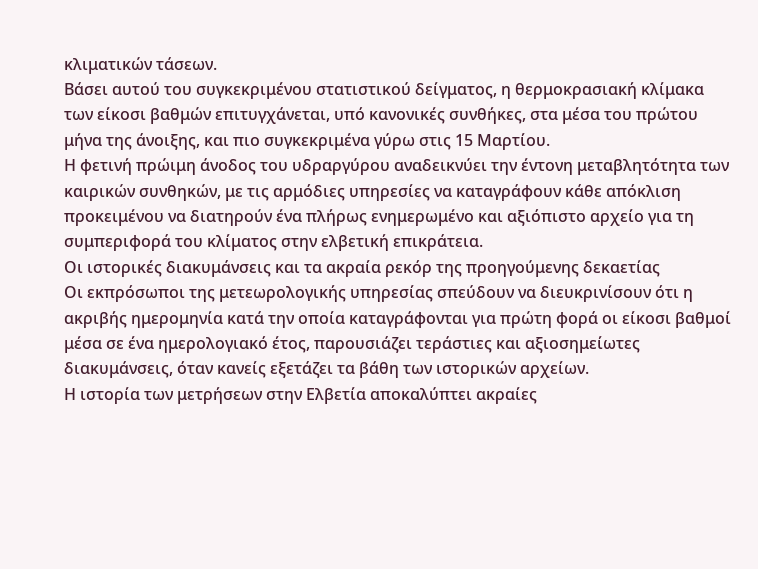κλιματικών τάσεων.
Βάσει αυτού του συγκεκριμένου στατιστικού δείγματος, η θερμοκρασιακή κλίμακα των είκοσι βαθμών επιτυγχάνεται, υπό κανονικές συνθήκες, στα μέσα του πρώτου μήνα της άνοιξης, και πιο συγκεκριμένα γύρω στις 15 Μαρτίου.
Η φετινή πρώιμη άνοδος του υδραργύρου αναδεικνύει την έντονη μεταβλητότητα των καιρικών συνθηκών, με τις αρμόδιες υπηρεσίες να καταγράφουν κάθε απόκλιση προκειμένου να διατηρούν ένα πλήρως ενημερωμένο και αξιόπιστο αρχείο για τη συμπεριφορά του κλίματος στην ελβετική επικράτεια.
Οι ιστορικές διακυμάνσεις και τα ακραία ρεκόρ της προηγούμενης δεκαετίας
Οι εκπρόσωποι της μετεωρολογικής υπηρεσίας σπεύδουν να διευκρινίσουν ότι η ακριβής ημερομηνία κατά την οποία καταγράφονται για πρώτη φορά οι είκοσι βαθμοί μέσα σε ένα ημερολογιακό έτος, παρουσιάζει τεράστιες και αξιοσημείωτες διακυμάνσεις, όταν κανείς εξετάζει τα βάθη των ιστορικών αρχείων.
Η ιστορία των μετρήσεων στην Ελβετία αποκαλύπτει ακραίες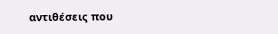αντιθέσεις που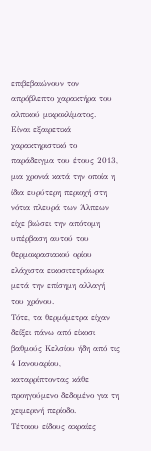επιβεβαιώνουν τον απρόβλεπτο χαρακτήρα του αλπικού μικροκλίματος.
Είναι εξαιρετικά χαρακτηριστικό το παράδειγμα του έτους 2013, μια χρονιά κατά την οποία η ίδια ευρύτερη περιοχή στη νότια πλευρά των Άλπεων είχε βιώσει την απότομη υπέρβαση αυτού του θερμοκρασιακού ορίου ελάχιστα εικοσιτετράωρα μετά την επίσημη αλλαγή του χρόνου.
Τότε, τα θερμόμετρα είχαν δείξει πάνω από είκοσι βαθμούς Κελσίου ήδη από τις 4 Ιανουαρίου, καταρρίπτοντας κάθε προηγούμενο δεδομένο για τη χειμερινή περίοδο.
Τέτοιου είδους ακραίες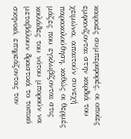καιρικές συμπεριφορές, οι οποίες εμφανίζονται στην καρδιά του χειμώνα, απαιτούν συνεχή παρακολούθηση, καθώς οι θερμές μάζες που εγκλωβίζονται στις κοιλάδες του νότου μπορούν να μεταβάλουν δραστικά το τοπικό σκηνικό, επηρεάζοντας τον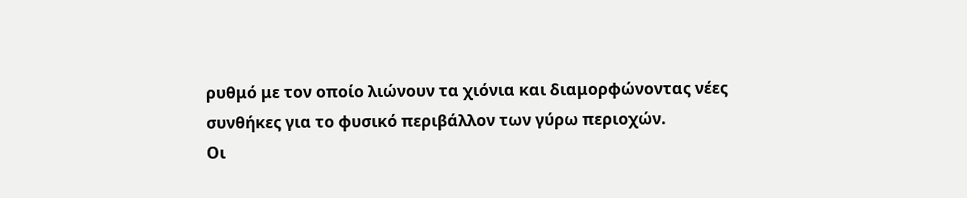ρυθμό με τον οποίο λιώνουν τα χιόνια και διαμορφώνοντας νέες συνθήκες για το φυσικό περιβάλλον των γύρω περιοχών.
Οι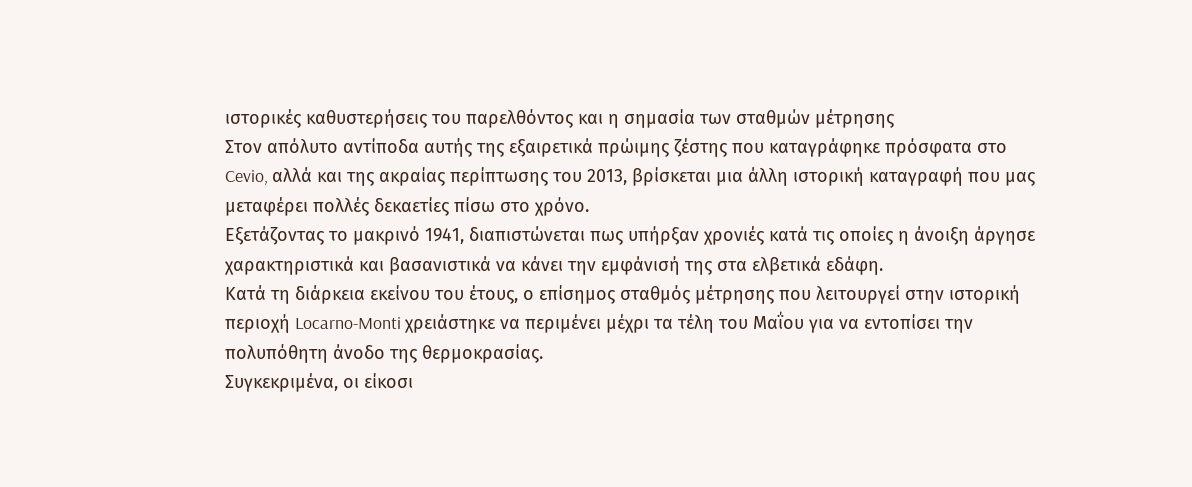ιστορικές καθυστερήσεις του παρελθόντος και η σημασία των σταθμών μέτρησης
Στον απόλυτο αντίποδα αυτής της εξαιρετικά πρώιμης ζέστης που καταγράφηκε πρόσφατα στο Cevio, αλλά και της ακραίας περίπτωσης του 2013, βρίσκεται μια άλλη ιστορική καταγραφή που μας μεταφέρει πολλές δεκαετίες πίσω στο χρόνο.
Εξετάζοντας το μακρινό 1941, διαπιστώνεται πως υπήρξαν χρονιές κατά τις οποίες η άνοιξη άργησε χαρακτηριστικά και βασανιστικά να κάνει την εμφάνισή της στα ελβετικά εδάφη.
Κατά τη διάρκεια εκείνου του έτους, ο επίσημος σταθμός μέτρησης που λειτουργεί στην ιστορική περιοχή Locarno-Monti χρειάστηκε να περιμένει μέχρι τα τέλη του Μαΐου για να εντοπίσει την πολυπόθητη άνοδο της θερμοκρασίας.
Συγκεκριμένα, οι είκοσι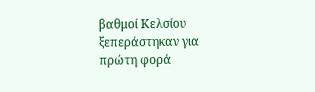βαθμοί Κελσίου ξεπεράστηκαν για πρώτη φορά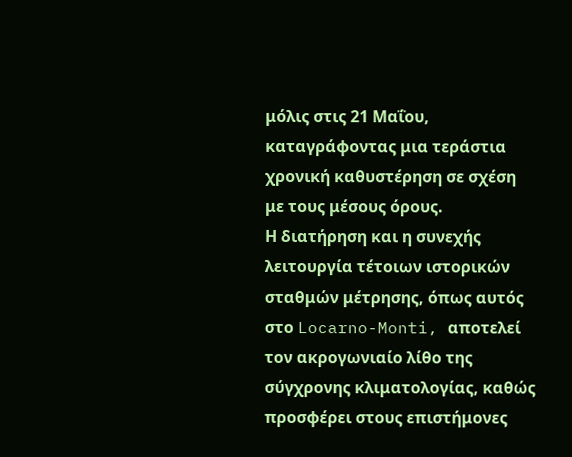μόλις στις 21 Μαΐου, καταγράφοντας μια τεράστια χρονική καθυστέρηση σε σχέση με τους μέσους όρους.
Η διατήρηση και η συνεχής λειτουργία τέτοιων ιστορικών σταθμών μέτρησης, όπως αυτός στο Locarno-Monti, αποτελεί τον ακρογωνιαίο λίθο της σύγχρονης κλιματολογίας, καθώς προσφέρει στους επιστήμονες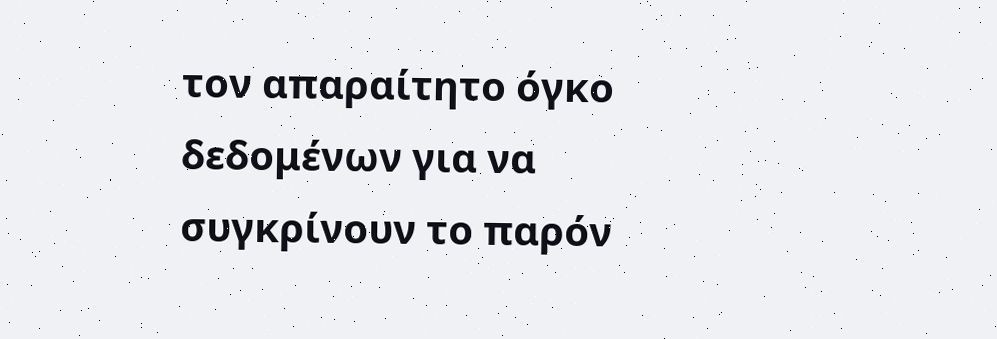τον απαραίτητο όγκο δεδομένων για να συγκρίνουν το παρόν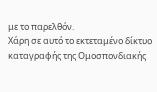με το παρελθόν.
Χάρη σε αυτό το εκτεταμένο δίκτυο καταγραφής της Ομοσπονδιακής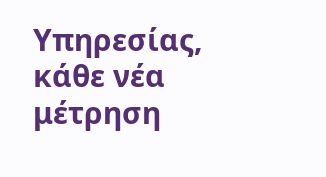Υπηρεσίας, κάθε νέα μέτρηση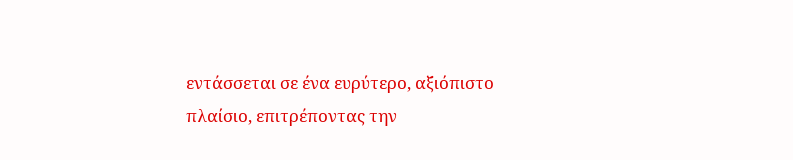εντάσσεται σε ένα ευρύτερο, αξιόπιστο πλαίσιο, επιτρέποντας την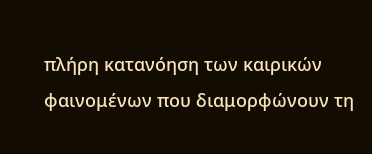πλήρη κατανόηση των καιρικών φαινομένων που διαμορφώνουν τη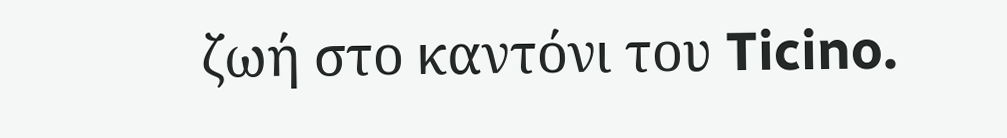ζωή στο καντόνι του Ticino.